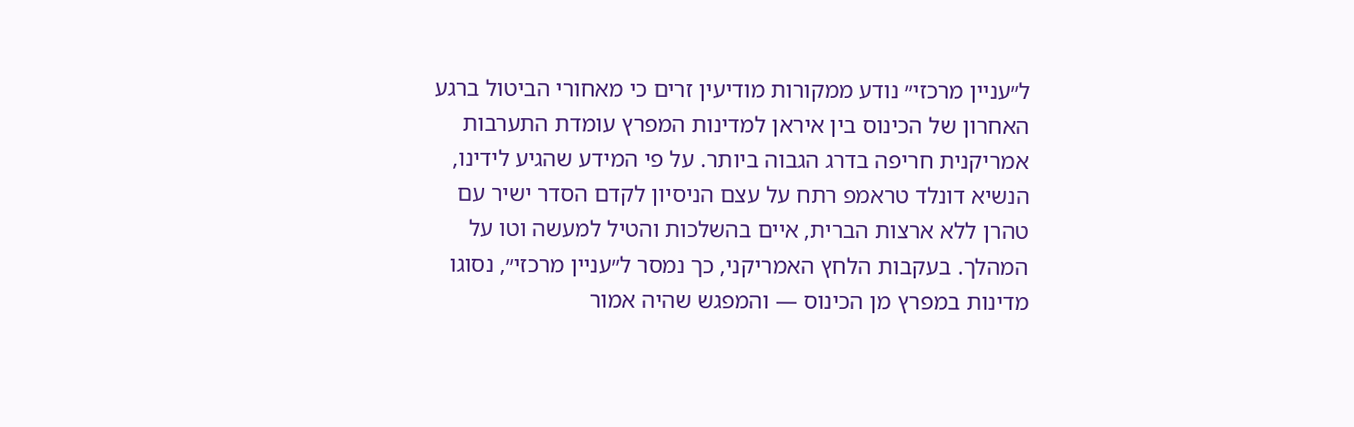ל״עניין מרכזי״ נודע ממקורות מודיעין זרים כי מאחורי הביטול ברגע האחרון של הכינוס בין איראן למדינות המפרץ עומדת התערבות אמריקנית חריפה בדרג הגבוה ביותר. על פי המידע שהגיע לידינו, הנשיא דונלד טראמפ רתח על עצם הניסיון לקדם הסדר ישיר עם טהרן ללא ארצות הברית, איים בהשלכות והטיל למעשה וטו על המהלך. בעקבות הלחץ האמריקני, כך נמסר ל״עניין מרכזי״, נסוגו מדינות במפרץ מן הכינוס — והמפגש שהיה אמור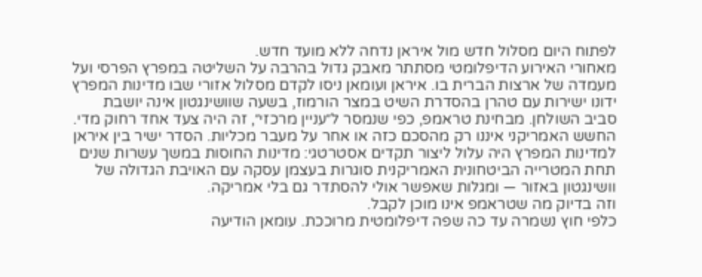לפתוח היום מסלול חדש מול איראן נדחה ללא מועד חדש.
מאחורי האירוע הדיפלומטי מסתתר מאבק גדול בהרבה על השליטה במפרץ הפרסי ועל מעמדה של ארצות הברית בו. איראן ועומאן ניסו לקדם מסלול אזורי שבו מדינות המפרץ ידונו ישירות עם טהרן בהסדרת השיט במצר הורמוז, בשעה שוושינגטון אינה יושבת סביב השולחן. מבחינת טראמפ, כפי שנמסר ל״עניין מרכזי״, זה היה צעד אחד רחוק מדי.
החשש האמריקני איננו רק מהסכם כזה או אחר על מעבר מכליות. הסדר ישיר בין איראן למדינות המפרץ היה עלול ליצור תקדים אסטרטגי: מדינות החוסות במשך עשרות שנים תחת המטרייה הביטחונית האמריקנית סוגרות בעצמן עסקה עם האויבת הגדולה של וושינגטון באזור — ומגלות שאפשר אולי להסתדר גם בלי אמריקה.
וזה בדיוק מה שטראמפ אינו מוכן לקבל.
כלפי חוץ נשמרה עד כה שפה דיפלומטית מרוככת. עומאן הודיעה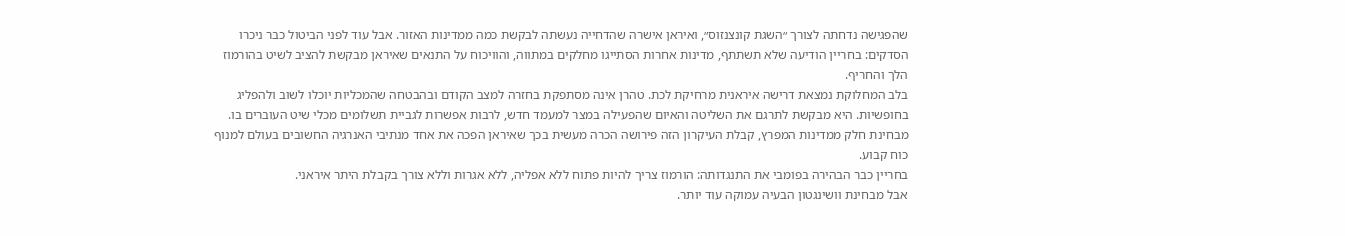שהפגישה נדחתה לצורך ״השגת קונצנזוס״, ואיראן אישרה שהדחייה נעשתה לבקשת כמה ממדינות האזור. אבל עוד לפני הביטול כבר ניכרו הסדקים: בחריין הודיעה שלא תשתתף, מדינות אחרות הסתייגו מחלקים במתווה, והוויכוח על התנאים שאיראן מבקשת להציב לשיט בהורמוז הלך והחריף.
בלב המחלוקת נמצאת דרישה איראנית מרחיקת לכת. טהרן אינה מסתפקת בחזרה למצב הקודם ובהבטחה שהמכליות יוכלו לשוב ולהפליג בחופשיות. היא מבקשת לתרגם את השליטה והאיום שהפעילה במצר למעמד חדש, לרבות אפשרות לגביית תשלומים מכלי שיט העוברים בו. מבחינת חלק ממדינות המפרץ, קבלת העיקרון הזה פירושה הכרה מעשית בכך שאיראן הפכה את אחד מנתיבי האנרגיה החשובים בעולם למנוף כוח קבוע.
בחריין כבר הבהירה בפומבי את התנגדותה: הורמוז צריך להיות פתוח ללא אפליה, ללא אגרות וללא צורך בקבלת היתר איראני.
אבל מבחינת וושינגטון הבעיה עמוקה עוד יותר.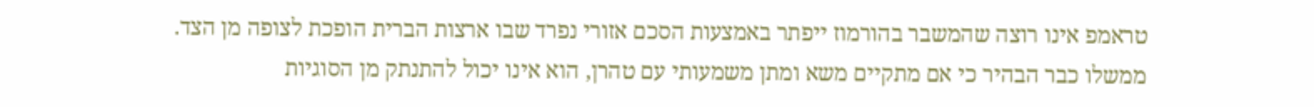טראמפ אינו רוצה שהמשבר בהורמוז ייפתר באמצעות הסכם אזורי נפרד שבו ארצות הברית הופכת לצופה מן הצד. ממשלו כבר הבהיר כי אם מתקיים משא ומתן משמעותי עם טהרן, הוא אינו יכול להתנתק מן הסוגיות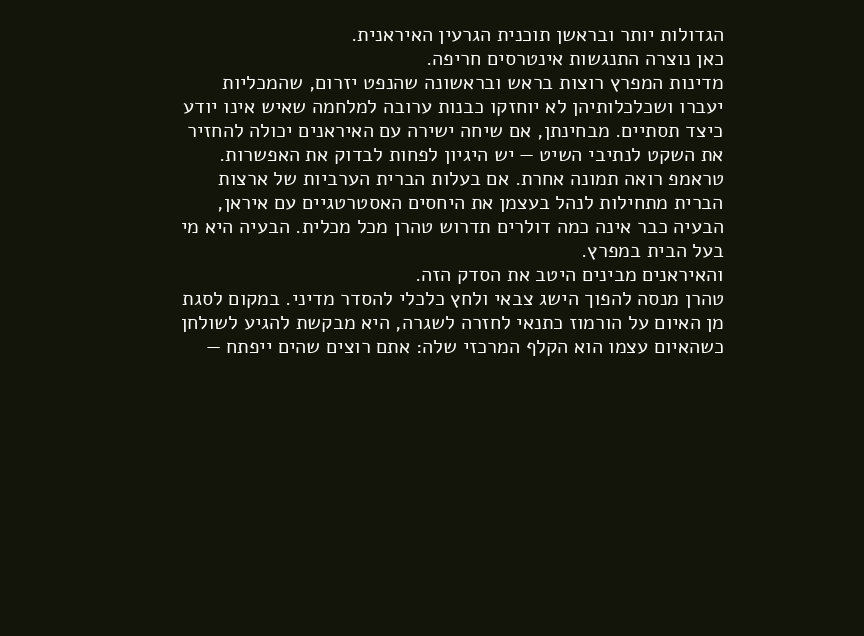הגדולות יותר ובראשן תוכנית הגרעין האיראנית.
כאן נוצרה התנגשות אינטרסים חריפה.
מדינות המפרץ רוצות בראש ובראשונה שהנפט יזרום, שהמכליות יעברו ושכלכלותיהן לא יוחזקו כבנות ערובה למלחמה שאיש אינו יודע כיצד תסתיים. מבחינתן, אם שיחה ישירה עם האיראנים יכולה להחזיר את השקט לנתיבי השיט — יש היגיון לפחות לבדוק את האפשרות.
טראמפ רואה תמונה אחרת. אם בעלות הברית הערביות של ארצות הברית מתחילות לנהל בעצמן את היחסים האסטרטגיים עם איראן, הבעיה כבר אינה כמה דולרים תדרוש טהרן מכל מכלית. הבעיה היא מי בעל הבית במפרץ.
והאיראנים מבינים היטב את הסדק הזה.
טהרן מנסה להפוך הישג צבאי ולחץ כלכלי להסדר מדיני. במקום לסגת מן האיום על הורמוז כתנאי לחזרה לשגרה, היא מבקשת להגיע לשולחן כשהאיום עצמו הוא הקלף המרכזי שלה: אתם רוצים שהים ייפתח —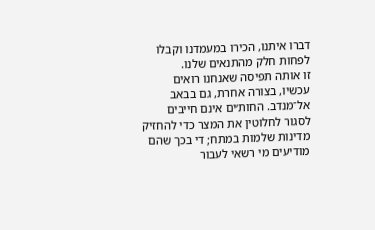דברו איתנו, הכירו במעמדנו וקבלו לפחות חלק מהתנאים שלנו.
זו אותה תפיסה שאנחנו רואים עכשיו, בצורה אחרת, גם בבאב אל־מנדב. החות׳ים אינם חייבים לסגור לחלוטין את המצר כדי להחזיק מדינות שלמות במתח; די בכך שהם מודיעים מי רשאי לעבור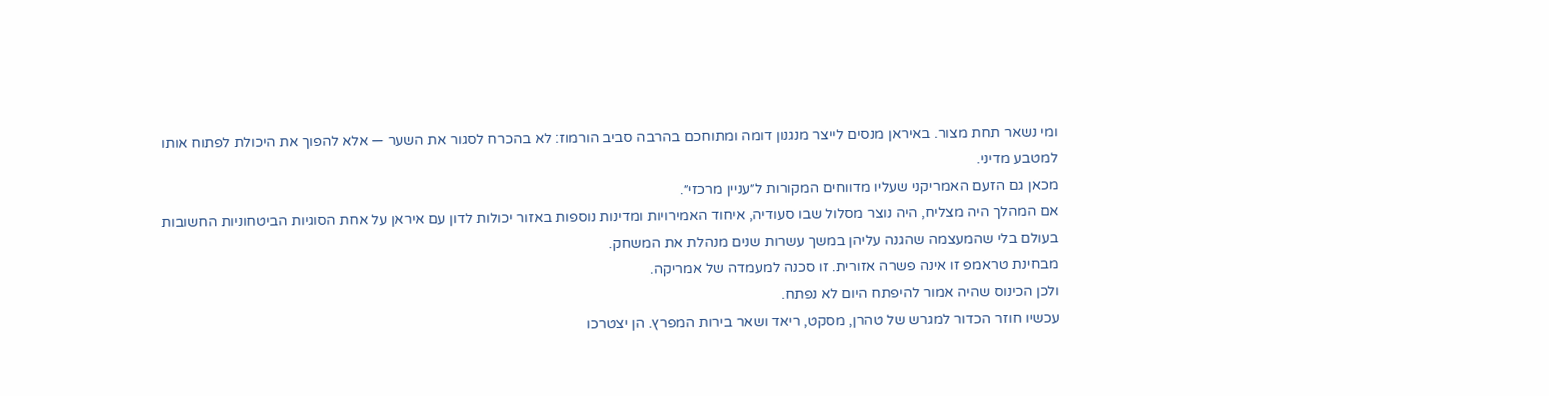ומי נשאר תחת מצור. באיראן מנסים לייצר מנגנון דומה ומתוחכם בהרבה סביב הורמוז: לא בהכרח לסגור את השער — אלא להפוך את היכולת לפתוח אותו למטבע מדיני.
מכאן גם הזעם האמריקני שעליו מדווחים המקורות ל״עניין מרכזי״.
אם המהלך היה מצליח, היה נוצר מסלול שבו סעודיה, איחוד האמירויות ומדינות נוספות באזור יכולות לדון עם איראן על אחת הסוגיות הביטחוניות החשובות בעולם בלי שהמעצמה שהגנה עליהן במשך עשרות שנים מנהלת את המשחק.
מבחינת טראמפ זו אינה פשרה אזורית. זו סכנה למעמדה של אמריקה.
ולכן הכינוס שהיה אמור להיפתח היום לא נפתח.
עכשיו חוזר הכדור למגרש של טהרן, מסקט, ריאד ושאר בירות המפרץ. הן יצטרכו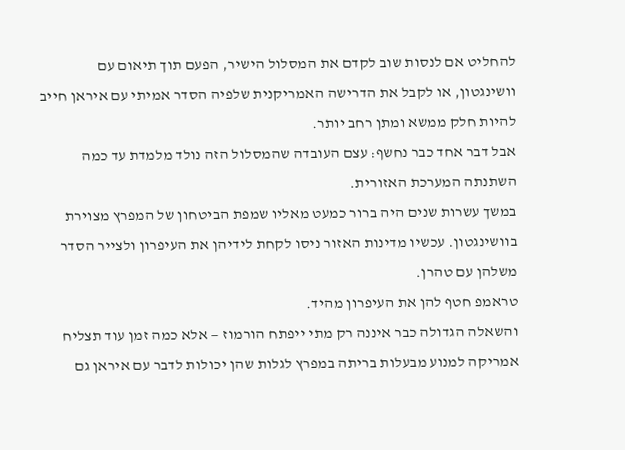להחליט אם לנסות שוב לקדם את המסלול הישיר, הפעם תוך תיאום עם וושינגטון, או לקבל את הדרישה האמריקנית שלפיה הסדר אמיתי עם איראן חייב להיות חלק ממשא ומתן רחב יותר.
אבל דבר אחד כבר נחשף: עצם העובדה שהמסלול הזה נולד מלמדת עד כמה השתנתה המערכת האזורית.
במשך עשרות שנים היה ברור כמעט מאליו שמפת הביטחון של המפרץ מצוירת בוושינגטון. עכשיו מדינות האזור ניסו לקחת לידיהן את העיפרון ולצייר הסדר משלהן עם טהרן.
טראמפ חטף להן את העיפרון מהיד.
והשאלה הגדולה כבר איננה רק מתי ייפתח הורמוז — אלא כמה זמן עוד תצליח אמריקה למנוע מבעלות בריתה במפרץ לגלות שהן יכולות לדבר עם איראן גם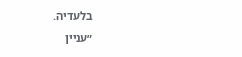בלעדיה.
״עניין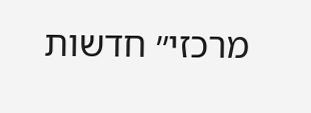מרכזי״ חדשות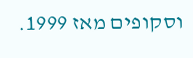וסקופים מאז 1999.